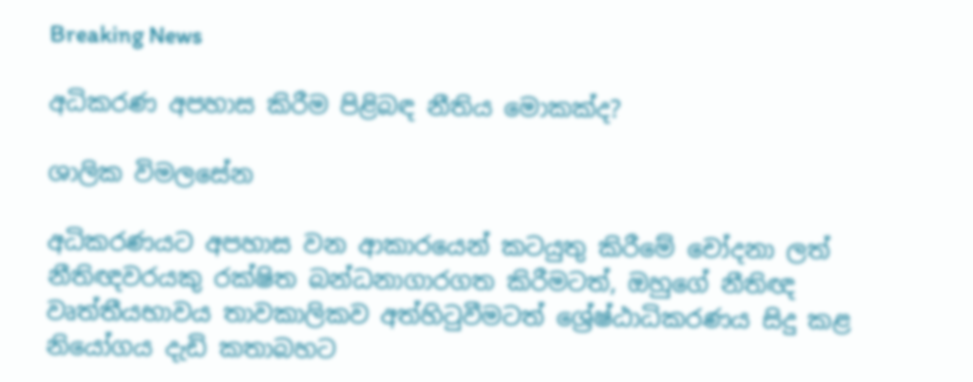Breaking News

අධිකරණ අපහාස කිරීම පිළිබඳ නීතිය මොකක්ද?

ශාලික විමලසේන

අධිකරණයට අපහාස වන ආකාරයෙන් කටයුතු කිරීමේ චෝදනා ලත් නීතිඥවරයකු රක්ෂිත බන්ධනාගාරගත කිරීමටත්, ඔහුගේ නීතිඥ වෘත්තීයභාවය තාවකාලිකව අත්හිටුවීමටත් ශ්‍රේෂ්ඨාධිකරණය සිදු කළ නියෝගය දැඩි කතාබහට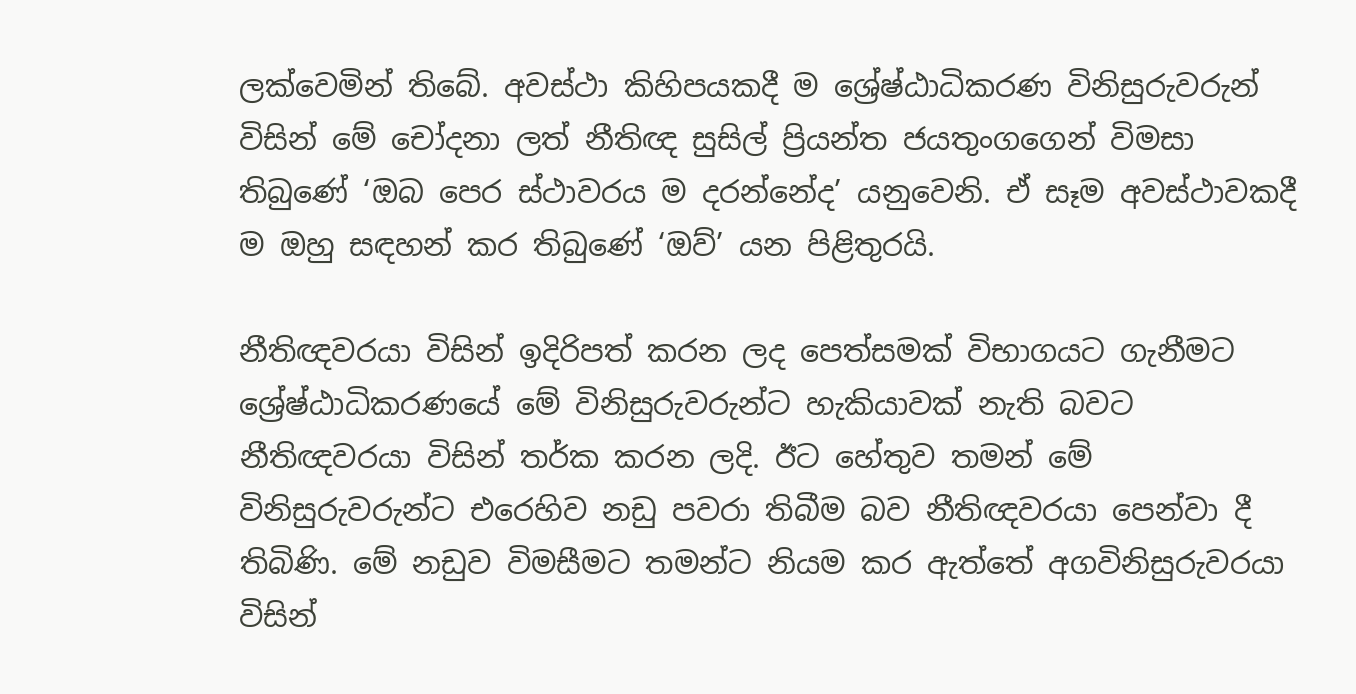ලක්වෙමින් තිබේ. අවස්ථා කිහිපයකදී ම ශ්‍රේෂ්ඨාධිකරණ විනිසුරුවරුන් විසින් මේ චෝදනා ලත් නීතිඥ සුසිල් ප්‍රියන්ත ජයතුංගගෙන් විමසා තිබුණේ ‘ඔබ පෙර ස්ථාවරය ම දරන්නේද’ යනුවෙනි. ඒ සෑම අවස්ථාවකදී ම ඔහු සඳහන් කර තිබුණේ ‘ඔව්’ යන පිළිතුරයි.

නීතිඥවරයා විසින් ඉදිරිපත් කරන ලද පෙත්සමක් විභාගයට ගැනීමට ශ්‍රේෂ්ඨාධිකරණයේ මේ විනිසුරුවරුන්ට හැකියාවක් නැති බවට නීතිඥවරයා විසින් තර්ක කරන ලදි. ඊට හේතුව තමන් මේ විනිසුරුවරුන්ට එරෙහිව නඩු පවරා තිබීම බව නීතිඥවරයා පෙන්වා දී තිබිණි. මේ නඩුව විමසීමට තමන්ට නියම කර ඇත්තේ අගවිනිසුරුවරයා විසින්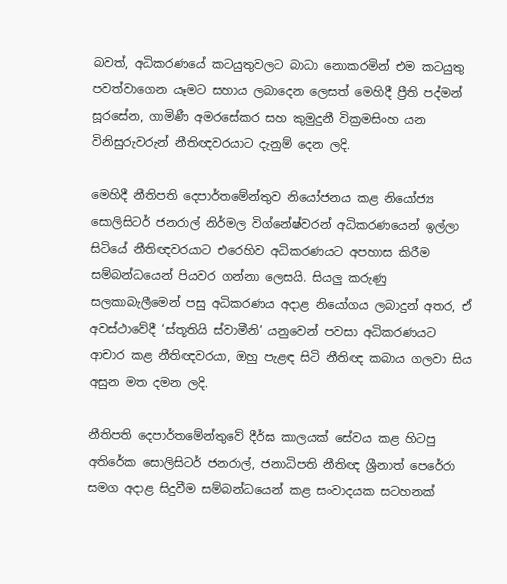බවත්, අධිකරණයේ කටයුතුවලට බාධා නොකරමින් එම කටයුතු පවත්වාගෙන යෑමට සහාය ලබාදෙන ලෙසත් මෙහිදී ප්‍රීති පද්මන් සූරසේන, ගාමිණී අමරසේකර සහ කුමුදුනී වික්‍රමසිංහ යන විනිසුරුවරුන් නීතිඥවරයාට දැනුම් දෙන ලදි.

මෙහිදී නීතිපති දෙපාර්තමේන්තුව නියෝජනය කළ නියෝජ්‍ය සොලිසිටර් ජනරාල් නිර්මල විග්නේෂ්වරන් අධිකරණයෙන් ඉල්ලා සිටියේ නීතිඥවරයාට එරෙහිව අධිකරණයට අපහාස කිරීම සම්බන්ධයෙන් පියවර ගන්නා ලෙසයි. සියලු කරුණු සලකාබැලීමෙන් පසු අධිකරණය අදාළ නියෝගය ලබාදුන් අතර, ඒ අවස්ථාවේදී ‘ස්තූතියි ස්වාමීනි’ යනුවෙන් පවසා අධිකරණයට ආචාර කළ නීතිඥවරයා, ඔහු පැළඳ සිටි නීතිඥ කබාය ගලවා සිය අසුන මත දමන ලදි.

නීතිපති දෙපාර්තමේන්තුවේ දීර්ඝ කාලයක් සේවය කළ හිටපු අතිරේක සොලිසිටර් ජනරාල්, ජනාධිපති නීතිඥ ශ්‍රීනාත් පෙරේරා සමග අදාළ සිදුවීම සම්බන්ධයෙන් කළ සංවාදයක සටහනක්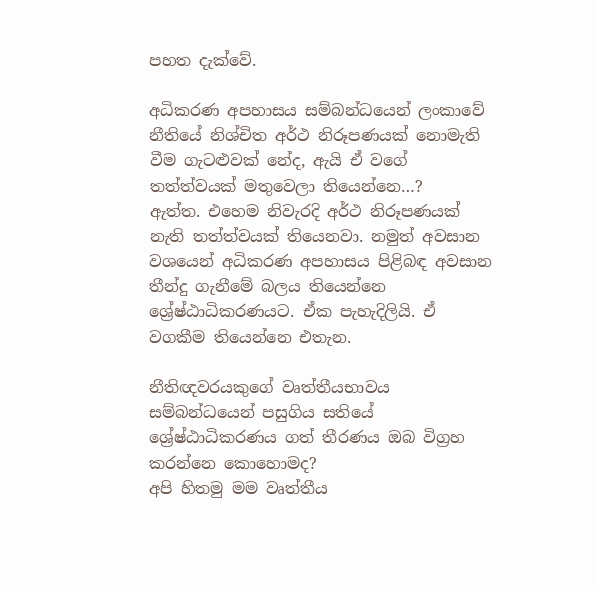පහත දැක්වේ.

අධිකරණ අපහාසය සම්බන්ධයෙන් ලංකාවේ නීතියේ නිශ්චිත අර්ථ නිරූපණයක් නොමැති වීම ගැටළුවක් නේද, ඇයි ඒ වගේ තත්ත්වයක් මතුවෙලා තියෙන්නෙ…?
ඇත්ත. එහෙම නිවැරදි අර්ථ නිරූපණයක් නැති තත්ත්වයක් තියෙනවා. නමුත් අවසාන වශයෙන් අධිකරණ අපහාසය පිළිබඳ අවසාන තීන්දු ගැනීමේ බලය තියෙන්නෙ ශ්‍රේෂ්ඨාධිකරණයට. ඒක පැහැදිලියි. ඒ වගකීම තියෙන්නෙ එතැන.

නීතිඥවරයකුගේ වෘත්තීයභාවය සම්බන්ධයෙන් පසුගිය සතියේ ශ්‍රේෂ්ඨාධිකරණය ගත් තීරණය ඔබ විග්‍රහ කරන්නෙ කොහොමද?
අපි හිතමු මම වෘත්තීය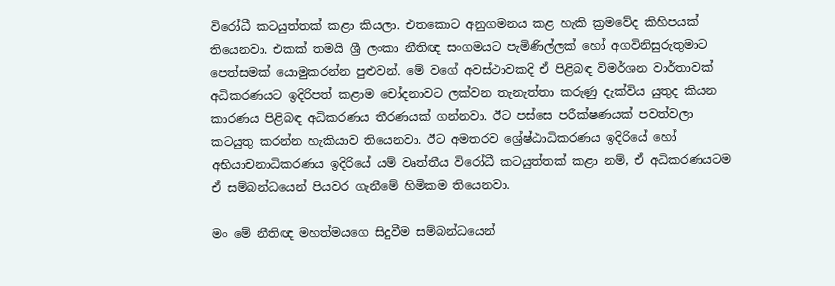විරෝධී කටයුත්තක් කළා කියලා. එතකොට අනුගමනය කළ හැකි ක්‍රමවේද කිහිපයක් තියෙනවා. එකක් තමයි ශ්‍රී ලංකා නීතිඥ සංගමයට පැමිණිල්ලක් හෝ අගවිනිසුරුතුමාට පෙත්සමක් යොමුකරන්න පුළුවන්. මේ වගේ අවස්ථාවකදි ඒ පිළිබඳ විමර්ශන වාර්තාවක් අධිකරණයට ඉදිරිපත් කළාම චෝදනාවට ලක්වන තැනැත්තා කරුණු දැක්විය යුතුද කියන කාරණය පිළිබඳ අධිකරණය තීරණයක් ගන්නවා. ඊට පස්සෙ පරීක්ෂණයක් පවත්වලා කටයුතු කරන්න හැකියාව තියෙනවා. ඊට අමතරව ශ්‍රේෂ්ඨාධිකරණය ඉදිරියේ හෝ අභියාචනාධිකරණය ඉදිරියේ යම් වෘත්තීය විරෝධී කටයුත්තක් කළා නම්, ඒ අධිකරණයටම ඒ සම්බන්ධයෙන් පියවර ගැනීමේ හිමිකම තියෙනවා.

මං මේ නීතිඥ මහත්මයගෙ සිදුවීම සම්බන්ධයෙන්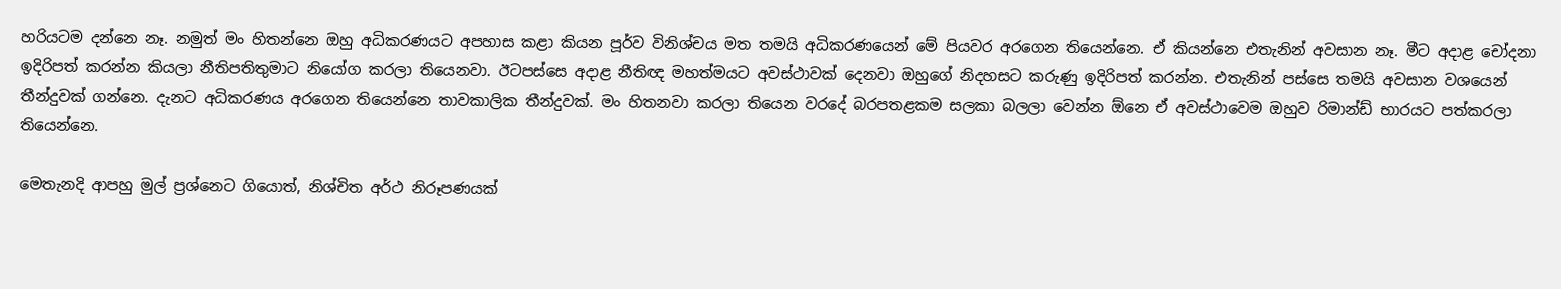හරියටම දන්නෙ නෑ. නමුත් මං හිතන්නෙ ඔහු අධිකරණයට අපහාස කළා කියන පූර්ව විනිශ්චය මත තමයි අධිකරණයෙන් මේ පියවර අරගෙන තියෙන්නෙ. ඒ කියන්නෙ එතැනින් අවසාන නෑ. මීට අදාළ චෝදනා ඉදිරිපත් කරන්න කියලා නීතිපතිතුමාට නියෝග කරලා තියෙනවා. ඊටපස්සෙ අදාළ නීතිඥ මහත්මයට අවස්ථාවක් දෙනවා ඔහුගේ නිදහසට කරුණු ඉදිරිපත් කරන්න. එතැනින් පස්සෙ තමයි අවසාන වශයෙන් තීන්දුවක් ගන්නෙ. දැනට අධිකරණය අරගෙන තියෙන්නෙ තාවකාලික තීන්දුවක්. මං හිතනවා කරලා තියෙන වරදේ බරපතළකම සලකා බලලා වෙන්න ඕනෙ ඒ අවස්ථාවෙම ඔහුව රිමාන්ඩ් භාරයට පත්කරලා තියෙන්නෙ.

මෙතැනදි ආපහු මුල් ප්‍රශ්නෙට ගියොත්, නිශ්චිත අර්ථ නිරූපණයක්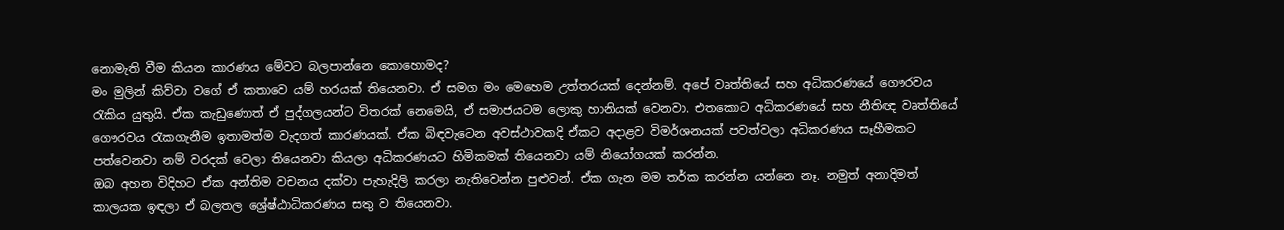නොමැති වීම කියන කාරණය මේවට බලපාන්නෙ කොහොමද?
මං මුලින් කිව්වා වගේ ඒ කතාවෙ යම් හරයක් තියෙනවා. ඒ සමග මං මෙහෙම උත්තරයක් දෙන්නම්. අපේ වෘත්තියේ සහ අධිකරණයේ ගෞරවය රැකිය යුතුයි. ඒක කැඩුණොත් ඒ පුද්ගලයන්ට විතරක් නෙමෙයි, ඒ සමාජයටම ලොකු හානියක් වෙනවා. එතකොට අධිකරණයේ සහ නීතිඥ වෘත්තියේ ගෞරවය රැකගැනීම ඉතාමත්ම වැදගත් කාරණයක්. ඒක බිඳවැටෙන අවස්ථාවකදි ඒකට අදාළව විමර්ශනයක් පවත්වලා අධිකරණය සෑහීමකට පත්වෙනවා නම් වරදක් වෙලා තියෙනවා කියලා අධිකරණයට හිමිකමක් තියෙනවා යම් නියෝගයක් කරන්න.
ඔබ අහන විදිහට ඒක අන්තිම වචනය දක්වා පැහැදිලි කරලා නැතිවෙන්න පුළුවන්. ඒක ගැන මම තර්ක කරන්න යන්නෙ නෑ. නමුත් අනාදිමත් කාලයක ඉඳලා ඒ බලතල ශ්‍රේෂ්ඨාධිකරණය සතු ව තියෙනවා.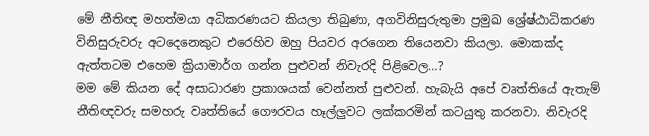මේ නීතිඥ මහත්මයා අධිකරණයට කියලා තිබුණා, අගවිනිසුරුතුමා ප්‍රමුඛ ශ්‍රේෂ්ඨාධිකරණ විනිසුරුවරු අටදෙනෙකුට එරෙහිව ඔහු පියවර අරගෙන තියෙනවා කියලා. මොකක්ද ඇත්තටම එහෙම ක්‍රියාමාර්ග ගන්න පුළුවන් නිවැරදි පිළිවෙල…?
මම මේ කියන දේ අසාධාරණ ප්‍රකාශයක් වෙන්නත් පුළුවන්. හැබැයි අපේ වෘත්තියේ ඇතැම් නීතිඥවරු සමහරු වෘත්තියේ ගෞරවය හෑල්ලුවට ලක්කරමින් කටයුතු කරනවා. නිවැරදි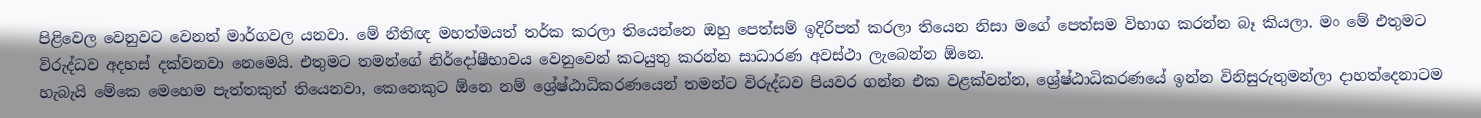පිළිවෙල වෙනුවට වෙනත් මාර්ගවල යනවා. මේ නීතිඥ මහත්මයත් තර්ක කරලා තියෙන්නෙ ඔහු පෙත්සම් ඉදිරිපත් කරලා තියෙන නිසා මගේ පෙත්සම විභාග කරන්න බෑ කියලා. මං මේ එතුමට විරුද්ධව අදහස් දක්වනවා නෙමෙයි. එතුමට තමන්ගේ නිර්දෝෂීභාවය වෙනුවෙන් කටයුතු කරන්න සාධාරණ අවස්ථා ලැබෙන්න ඕනෙ.
හැබැයි මේකෙ මෙහෙම පැත්තකුත් තියෙනවා, කෙනෙකුට ඕනෙ නම් ශ්‍රේෂ්ඨාධිකරණයෙන් තමන්ට විරුද්ධව පියවර ගන්න එක වළක්වන්න, ශ්‍රේෂ්ඨාධිකරණයේ ඉන්න විනිසුරුතුමන්ලා දාහත්දෙනාටම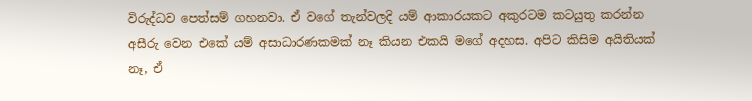විරුද්ධව පෙත්සම් ගහනවා. ඒ වගේ තැන්වලදි යම් ආකාරයකට අකුරටම කටයුතු කරන්න අසීරු වෙන එකේ යම් අසාධාරණකමක් නෑ කියන එකයි මගේ අදහස. අපිට කිසිම අයිතියක් නෑ, ඒ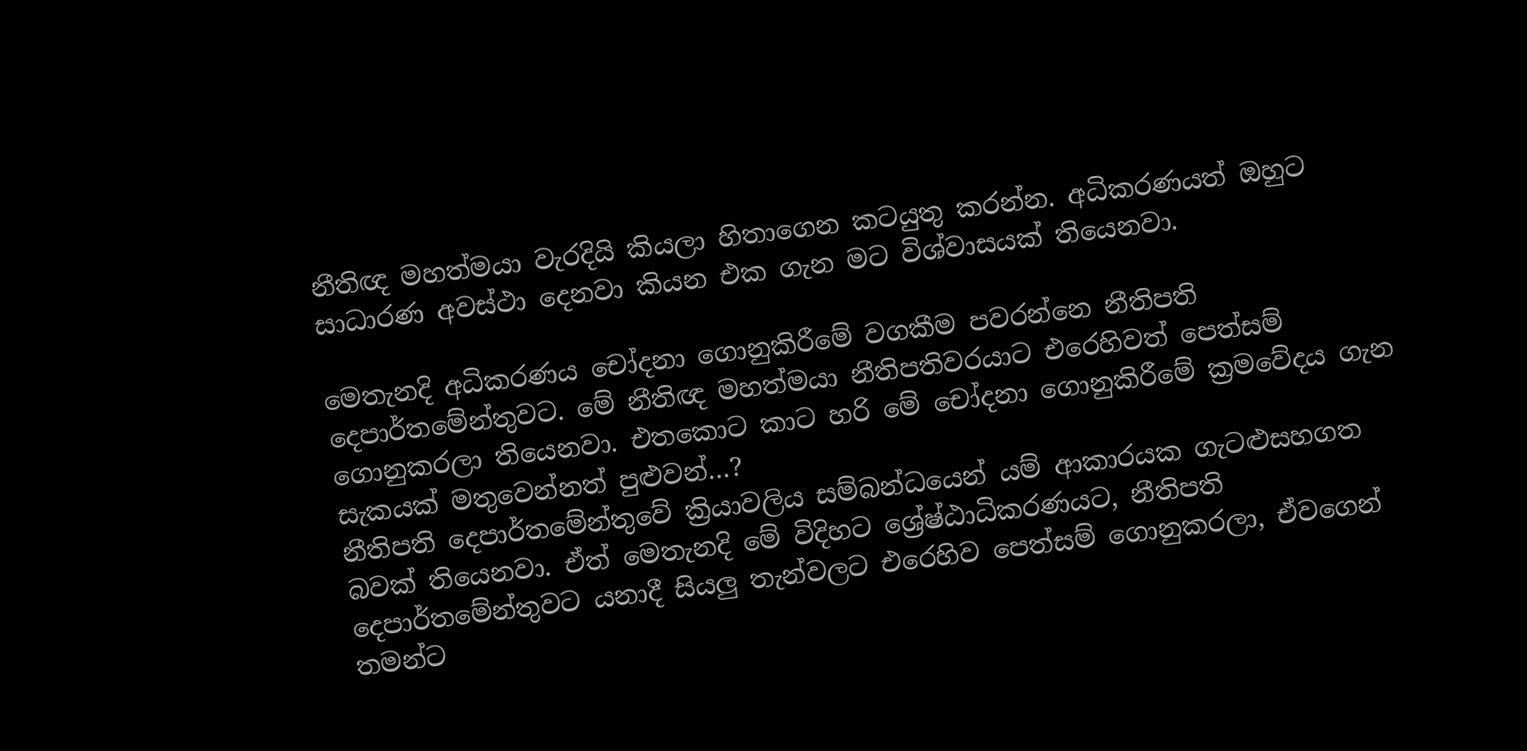නීතිඥ මහත්මයා වැරදියි කියලා හිතාගෙන කටයුතු කරන්න. අධිකරණයත් ඔහුට සාධාරණ අවස්ථා දෙනවා කියන එක ගැන මට විශ්වාසයක් තියෙනවා.

මෙතැනදි අධිකරණය චෝදනා ගොනුකිරීමේ වගකීම පවරන්නෙ නීතිපති දෙපාර්තමේන්තුවට. මේ නීතිඥ මහත්මයා නීතිපතිවරයාට එරෙහිවත් පෙත්සම් ගොනුකරලා තියෙනවා. එතකොට කාට හරි මේ චෝදනා ගොනුකිරීමේ ක්‍රමවේදය ගැන සැකයක් මතුවෙන්නත් පුළුවන්…?
නීතිපති දෙපාර්තමේන්තුවේ ක්‍රියාවලිය සම්බන්ධයෙන් යම් ආකාරයක ගැටළුසහගත බවක් තියෙනවා. ඒත් මෙතැනදි මේ විදිහට ශ්‍රේෂ්ඨාධිකරණයට, නීතිපති දෙපාර්තමේන්තුවට යනාදී සියලු තැන්වලට එරෙහිව පෙත්සම් ගොනුකරලා, ඒවගෙන් තමන්ට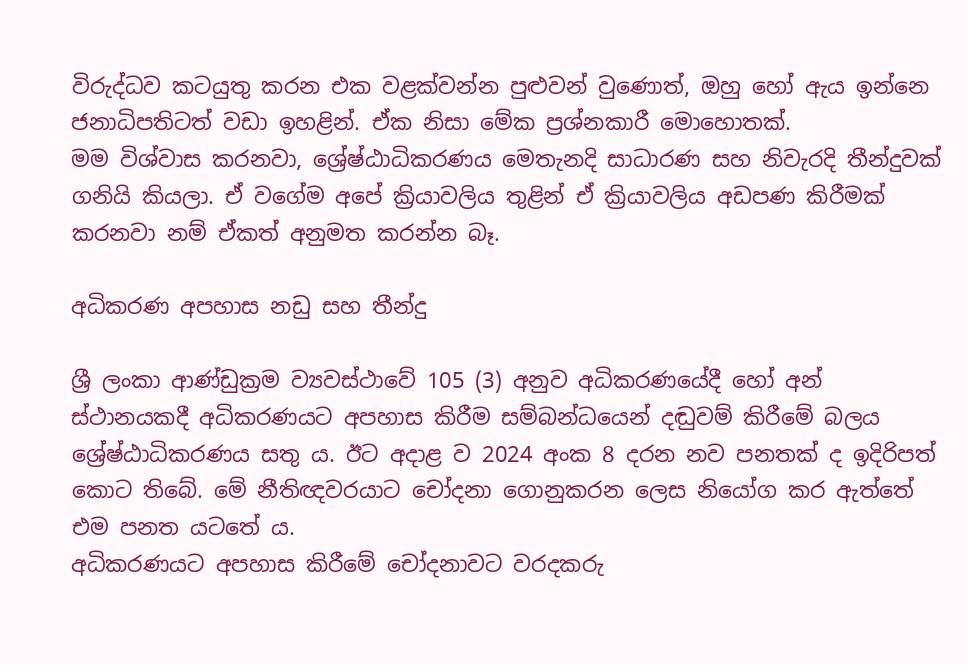විරුද්ධව කටයුතු කරන එක වළක්වන්න පුළුවන් වුණොත්, ඔහු හෝ ඇය ඉන්නෙ ජනාධිපතිටත් වඩා ඉහළින්. ඒක නිසා මේක ප්‍රශ්නකාරී මොහොතක්.
මම විශ්වාස කරනවා, ශ්‍රේෂ්ඨාධිකරණය මෙතැනදි සාධාරණ සහ නිවැරදි තීන්දුවක් ගනියි කියලා. ඒ වගේම අපේ ක්‍රියාවලිය තුළින් ඒ ක්‍රියාවලිය අඩපණ කිරීමක් කරනවා නම් ඒකත් අනුමත කරන්න බෑ.

අධිකරණ අපහාස නඩු සහ තීන්දු

ශ්‍රී ලංකා ආණ්ඩුක්‍රම ව්‍යවස්ථාවේ 105 (3) අනුව අධිකරණයේදී හෝ අන් ස්ථානයකදී අධිකරණයට අපහාස කිරීම සම්බන්ධයෙන් දඬුවම් කිරීමේ බලය ශ්‍රේෂ්ඨාධිකරණය සතු ය. ඊට අදාළ ව 2024 අංක 8 දරන නව පනතක් ද ඉදිරිපත් කොට තිබේ. මේ නීතිඥවරයාට චෝදනා ගොනුකරන ලෙස නියෝග කර ඇත්තේ එම පනත යටතේ ය.
අධිකරණයට අපහාස කිරීමේ චෝදනාවට වරදකරු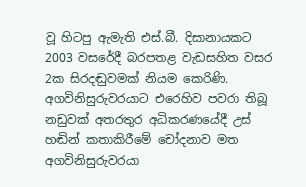වූ හිටපු ඇමැති එස්.බී. දිසානායකට 2003 වසරේදී බරපතළ වැඩසහිත වසර 2ක සිරදඬුවමක් නියම කෙරිණි. අගවිනිසුරුවරයාට එරෙහිව පවරා තිබූ නඩුවක් අතරතුර අධිකරණයේදී උස් හඬින් කතාකිරීමේ චෝදනාව මත අගවිනිසුරුවරයා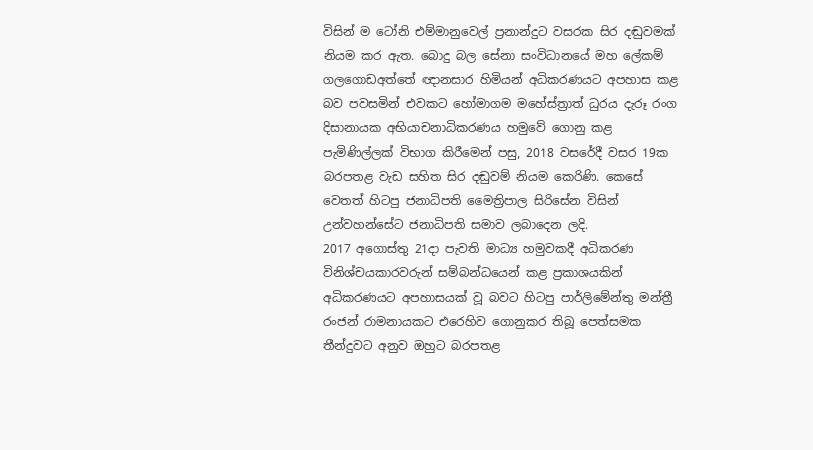විසින් ම ටෝනි එම්මානුවෙල් ප්‍රනාන්දුට වසරක සිර දඬුවමක් නියම කර ඇත. බොදු බල සේනා සංවිධානයේ මහ ලේකම් ගලගොඩඅත්තේ ඥානසාර හිමියන් අධිකරණයට අපහාස කළ බව පවසමින් එවකට හෝමාගම මහේස්ත්‍රාත් ධුරය දැරූ රංග දිසානායක අභියාචනාධිකරණය හමුවේ ගොනු කළ පැමිණිල්ලක් විභාග කිරීමෙන් පසු, 2018 වසරේදී වසර 19ක බරපතළ වැඩ සහිත සිර දඬුවම් නියම කෙරිණි. කෙසේ වෙතත් හිටපු ජනාධිපති මෛත්‍රිපාල සිරිසේන විසින් උන්වහන්සේට ජනාධිපති සමාව ලබාදෙන ලදි.
2017 අගොස්තු 21දා පැවති මාධ්‍ය හමුවකදී අධිකරණ විනිශ්චයකාරවරුන් සම්බන්ධයෙන් කළ ප්‍රකාශයකින් අධිකරණයට අපහාසයක් වූ බවට හිටපු පාර්ලිමේන්තු මන්ත්‍රී රංජන් රාමනායකට එරෙහිව ගොනුකර තිබූ පෙත්සමක තීන්දුවට අනුව ඔහුට බරපතළ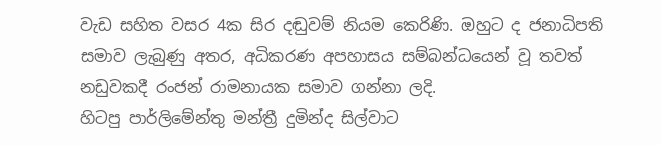වැඩ සහිත වසර 4ක සිර දඬුවම් නියම කෙරිණි. ඔහුට ද ජනාධිපති සමාව ලැබුණු අතර, අධිකරණ අපහාසය සම්බන්ධයෙන් වූ තවත් නඩුවකදී රංජන් රාමනායක සමාව ගන්නා ලදි.
හිටපු පාර්ලිමේන්තු මන්ත්‍රී දුමින්ද සිල්වාට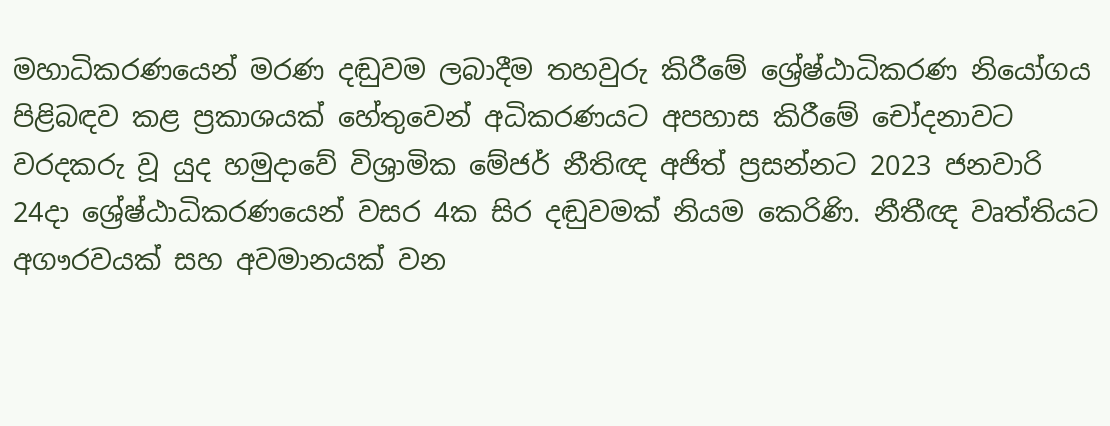මහාධිකරණයෙන් මරණ දඬුවම ලබාදීම තහවුරු කිරීමේ ශ්‍රේෂ්ඨාධිකරණ නියෝගය පිළිබඳව කළ ප්‍රකාශයක් හේතුවෙන් අධිකරණයට අපහාස කිරීමේ චෝදනාවට වරදකරු වූ යුද හමුදාවේ විශ්‍රාමික මේජර් නීතිඥ අජිත් ප්‍රසන්නට 2023 ජනවාරි 24දා ශ්‍රේෂ්ඨාධිකරණයෙන් වසර 4ක සිර දඬුවමක් නියම කෙරිණි. නීතීඥ වෘත්තියට අගෟරවයක් සහ අවමානයක් වන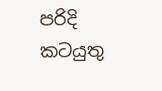පරිදි කටයුතු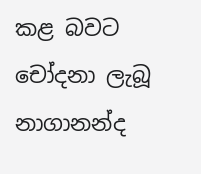කළ බවට චෝදනා ලැබූ නාගානන්ද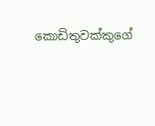කොඩිතුවක්කුගේ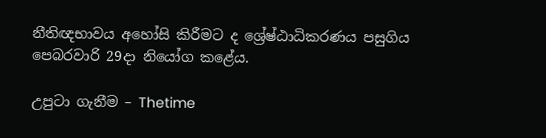නීතිඥභාවය අහෝසි කිරීමට ද ශ්‍රේෂ්ඨාධිකරණය පසුගිය පෙබරවාරි 29දා නියෝග කළේය.

උපුටා ගැනීම – Thetime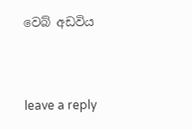වෙබ් අඩවිය



leave a reply